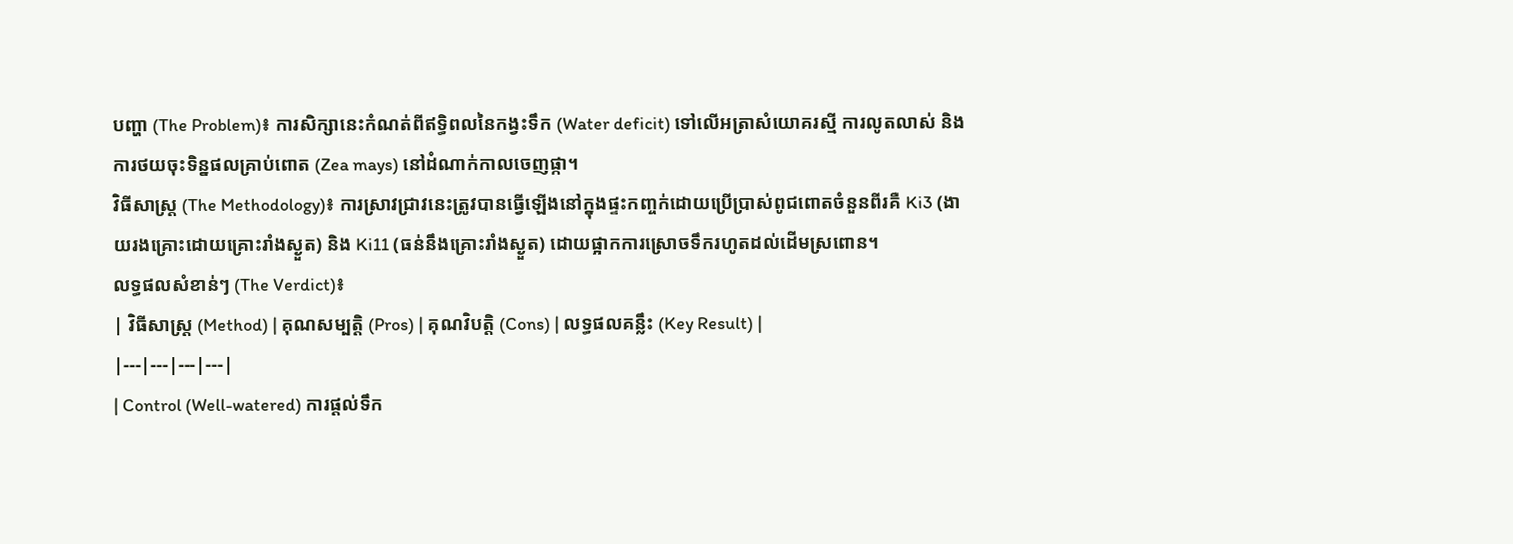បញ្ហា (The Problem)៖ ការសិក្សានេះកំណត់ពីឥទ្ធិពលនៃកង្វះទឹក (Water deficit) ទៅលើអត្រាសំយោគរស្មី ការលូតលាស់ និងការថយចុះទិន្នផលគ្រាប់ពោត (Zea mays) នៅដំណាក់កាលចេញផ្កា។
វិធីសាស្ត្រ (The Methodology)៖ ការស្រាវជ្រាវនេះត្រូវបានធ្វើឡើងនៅក្នុងផ្ទះកញ្ចក់ដោយប្រើប្រាស់ពូជពោតចំនួនពីរគឺ Ki3 (ងាយរងគ្រោះដោយគ្រោះរាំងស្ងួត) និង Ki11 (ធន់នឹងគ្រោះរាំងស្ងួត) ដោយផ្អាកការស្រោចទឹករហូតដល់ដើមស្រពោន។
លទ្ធផលសំខាន់ៗ (The Verdict)៖
| វិធីសាស្ត្រ (Method) | គុណសម្បត្តិ (Pros) | គុណវិបត្តិ (Cons) | លទ្ធផលគន្លឹះ (Key Result) |
|---|---|---|---|
| Control (Well-watered) ការផ្តល់ទឹក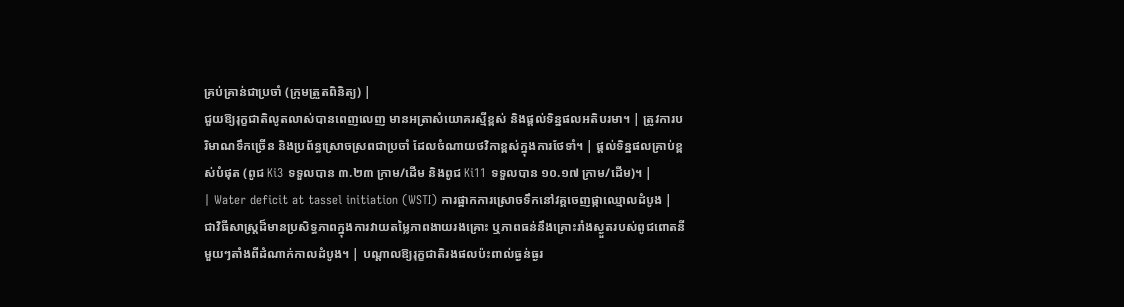គ្រប់គ្រាន់ជាប្រចាំ (ក្រុមត្រួតពិនិត្យ) |
ជួយឱ្យរុក្ខជាតិលូតលាស់បានពេញលេញ មានអត្រាសំយោគរស្មីខ្ពស់ និងផ្តល់ទិន្នផលអតិបរមា។ | ត្រូវការបរិមាណទឹកច្រើន និងប្រព័ន្ធស្រោចស្រពជាប្រចាំ ដែលចំណាយថវិកាខ្ពស់ក្នុងការថែទាំ។ | ផ្តល់ទិន្នផលគ្រាប់ខ្ពស់បំផុត (ពូជ Ki3 ទទួលបាន ៣.២៣ ក្រាម/ដើម និងពូជ Ki11 ទទួលបាន ១០.១៧ ក្រាម/ដើម)។ |
| Water deficit at tassel initiation (WSTI) ការផ្អាកការស្រោចទឹកនៅវគ្គចេញផ្កាឈ្មោលដំបូង |
ជាវិធីសាស្រ្តដ៏មានប្រសិទ្ធភាពក្នុងការវាយតម្លៃភាពងាយរងគ្រោះ ឬភាពធន់នឹងគ្រោះរាំងស្ងួតរបស់ពូជពោតនីមួយៗតាំងពីដំណាក់កាលដំបូង។ | បណ្តាលឱ្យរុក្ខជាតិរងផលប៉ះពាល់ធ្ងន់ធ្ងរ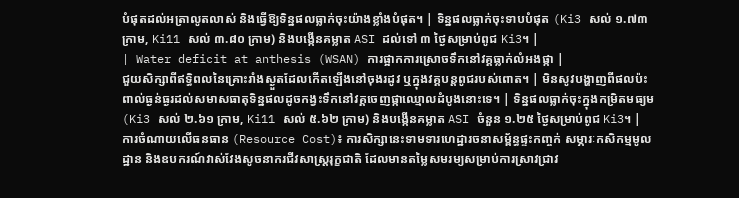បំផុតដល់អត្រាលូតលាស់ និងធ្វើឱ្យទិន្នផលធ្លាក់ចុះយ៉ាងខ្លាំងបំផុត។ | ទិន្នផលធ្លាក់ចុះទាបបំផុត (Ki3 សល់ ១.៧៣ ក្រាម, Ki11 សល់ ៣.៨០ ក្រាម) និងបង្កើនគម្លាត ASI ដល់ទៅ ៣ ថ្ងៃសម្រាប់ពូជ Ki3។ |
| Water deficit at anthesis (WSAN) ការផ្អាកការស្រោចទឹកនៅវគ្គធ្លាក់លំអងផ្កា |
ជួយសិក្សាពីឥទ្ធិពលនៃគ្រោះរាំងស្ងួតដែលកើតឡើងនៅចុងរដូវ ឬក្នុងវគ្គបន្តពូជរបស់ពោត។ | មិនសូវបង្ហាញពីផលប៉ះពាល់ធ្ងន់ធ្ងរដល់សមាសធាតុទិន្នផលដូចកង្វះទឹកនៅវគ្គចេញផ្កាឈ្មោលដំបូងនោះទេ។ | ទិន្នផលធ្លាក់ចុះក្នុងកម្រិតមធ្យម (Ki3 សល់ ២.៦១ ក្រាម, Ki11 សល់ ៥.៦២ ក្រាម) និងបង្កើនគម្លាត ASI ចំនួន ១.២៥ ថ្ងៃសម្រាប់ពូជ Ki3។ |
ការចំណាយលើធនធាន (Resource Cost)៖ ការសិក្សានេះទាមទារហេដ្ឋារចនាសម្ព័ន្ធផ្ទះកញ្ចក់ សម្ភារៈកសិកម្មមូលដ្ឋាន និងឧបករណ៍វាស់វែងសូចនាករជីវសាស្ត្ររុក្ខជាតិ ដែលមានតម្លៃសមរម្យសម្រាប់ការស្រាវជ្រាវ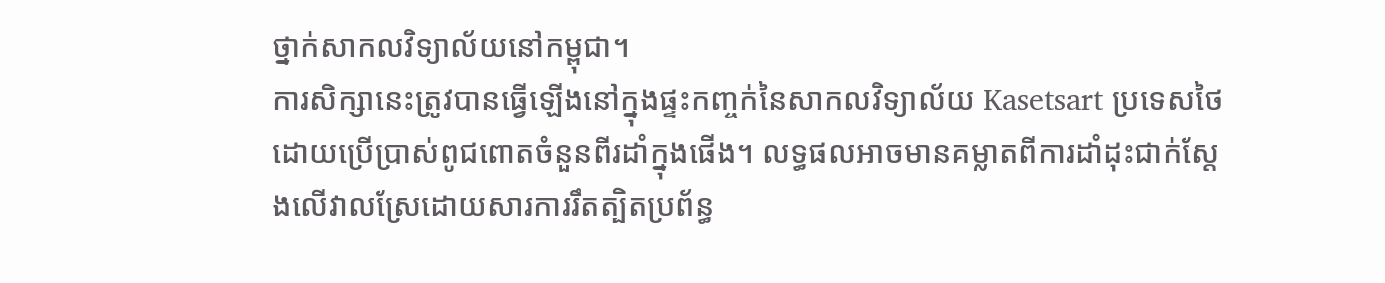ថ្នាក់សាកលវិទ្យាល័យនៅកម្ពុជា។
ការសិក្សានេះត្រូវបានធ្វើឡើងនៅក្នុងផ្ទះកញ្ចក់នៃសាកលវិទ្យាល័យ Kasetsart ប្រទេសថៃ ដោយប្រើប្រាស់ពូជពោតចំនួនពីរដាំក្នុងផើង។ លទ្ធផលអាចមានគម្លាតពីការដាំដុះជាក់ស្តែងលើវាលស្រែដោយសារការរឹតត្បិតប្រព័ន្ធ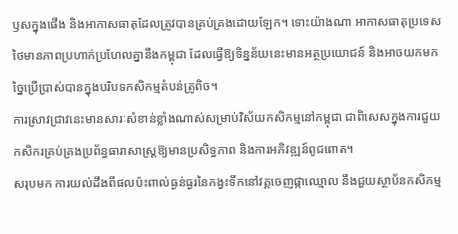ឫសក្នុងផើង និងអាកាសធាតុដែលត្រូវបានគ្រប់គ្រងដោយឡែក។ ទោះយ៉ាងណា អាកាសធាតុប្រទេសថៃមានភាពប្រហាក់ប្រហែលគ្នានឹងកម្ពុជា ដែលធ្វើឱ្យទិន្នន័យនេះមានអត្ថប្រយោជន៍ និងអាចយកមកច្នៃប្រើប្រាស់បានក្នុងបរិបទកសិកម្មតំបន់ត្រូពិច។
ការស្រាវជ្រាវនេះមានសារៈសំខាន់ខ្លាំងណាស់សម្រាប់វិស័យកសិកម្មនៅកម្ពុជា ជាពិសេសក្នុងការជួយកសិករគ្រប់គ្រងប្រព័ន្ធធារាសាស្រ្តឱ្យមានប្រសិទ្ធភាព និងការអភិវឌ្ឍន៍ពូជពោត។
សរុបមក ការយល់ដឹងពីផលប៉ះពាល់ធ្ងន់ធ្ងរនៃកង្វះទឹកនៅវគ្គចេញផ្កាឈ្មោល នឹងជួយស្ថាប័នកសិកម្ម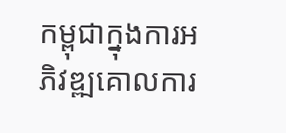កម្ពុជាក្នុងការអភិវឌ្ឍគោលការ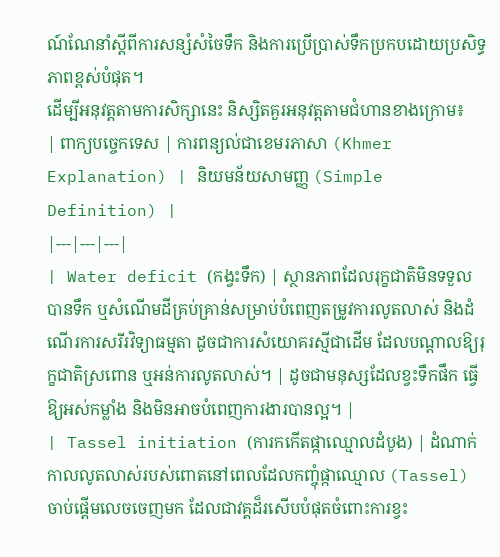ណ៍ណែនាំស្តីពីការសន្សំសំចៃទឹក និងការប្រើប្រាស់ទឹកប្រកបដោយប្រសិទ្ធភាពខ្ពស់បំផុត។
ដើម្បីអនុវត្តតាមការសិក្សានេះ និស្សិតគួរអនុវត្តតាមជំហានខាងក្រោម៖
| ពាក្យបច្ចេកទេស | ការពន្យល់ជាខេមរភាសា (Khmer Explanation) | និយមន័យសាមញ្ញ (Simple Definition) |
|---|---|---|
| Water deficit (កង្វះទឹក) | ស្ថានភាពដែលរុក្ខជាតិមិនទទួលបានទឹក ឬសំណើមដីគ្រប់គ្រាន់សម្រាប់បំពេញតម្រូវការលូតលាស់ និងដំណើរការសរីរវិទ្យាធម្មតា ដូចជាការសំយោគរស្មីជាដើម ដែលបណ្តាលឱ្យរុក្ខជាតិស្រពោន ឬអន់ការលូតលាស់។ | ដូចជាមនុស្សដែលខ្វះទឹកផឹក ធ្វើឱ្យអស់កម្លាំង និងមិនអាចបំពេញការងារបានល្អ។ |
| Tassel initiation (ការកកើតផ្កាឈ្មោលដំបូង) | ដំណាក់កាលលូតលាស់របស់ពោតនៅពេលដែលកញ្ចុំផ្កាឈ្មោល (Tassel) ចាប់ផ្តើមលេចចេញមក ដែលជាវគ្គដ៏រសើបបំផុតចំពោះការខ្វះ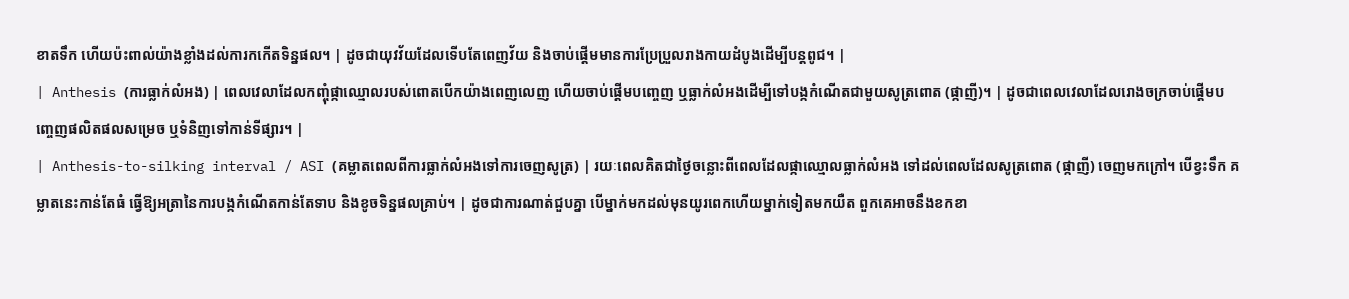ខាតទឹក ហើយប៉ះពាល់យ៉ាងខ្លាំងដល់ការកកើតទិន្នផល។ | ដូចជាយុវវ័យដែលទើបតែពេញវ័យ និងចាប់ផ្តើមមានការប្រែប្រួលរាងកាយដំបូងដើម្បីបន្តពូជ។ |
| Anthesis (ការធ្លាក់លំអង) | ពេលវេលាដែលកញ្ចុំផ្កាឈ្មោលរបស់ពោតបើកយ៉ាងពេញលេញ ហើយចាប់ផ្តើមបញ្ចេញ ឬធ្លាក់លំអងដើម្បីទៅបង្កកំណើតជាមួយសូត្រពោត (ផ្កាញី)។ | ដូចជាពេលវេលាដែលរោងចក្រចាប់ផ្តើមបញ្ចេញផលិតផលសម្រេច ឬទំនិញទៅកាន់ទីផ្សារ។ |
| Anthesis-to-silking interval / ASI (គម្លាតពេលពីការធ្លាក់លំអងទៅការចេញសូត្រ) | រយៈពេលគិតជាថ្ងៃចន្លោះពីពេលដែលផ្កាឈ្មោលធ្លាក់លំអង ទៅដល់ពេលដែលសូត្រពោត (ផ្កាញី) ចេញមកក្រៅ។ បើខ្វះទឹក គម្លាតនេះកាន់តែធំ ធ្វើឱ្យអត្រានៃការបង្កកំណើតកាន់តែទាប និងខូចទិន្នផលគ្រាប់។ | ដូចជាការណាត់ជួបគ្នា បើម្នាក់មកដល់មុនយូរពេកហើយម្នាក់ទៀតមកយឺត ពួកគេអាចនឹងខកខា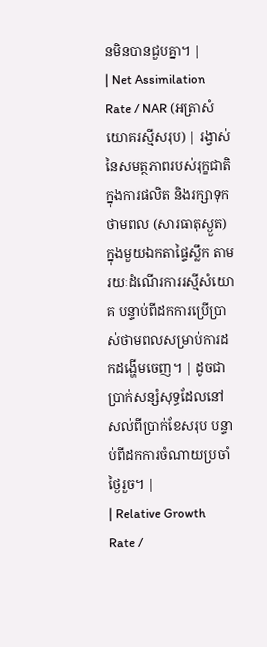នមិនបានជួបគ្នា។ |
| Net Assimilation Rate / NAR (អត្រាសំយោគរស្មីសរុប) | រង្វាស់នៃសមត្ថភាពរបស់រុក្ខជាតិក្នុងការផលិត និងរក្សាទុកថាមពល (សារធាតុស្ងួត) ក្នុងមួយឯកតាផ្ទៃស្លឹក តាមរយៈដំណើរការរស្មីសំយោគ បន្ទាប់ពីដកការប្រើប្រាស់ថាមពលសម្រាប់ការដកដង្ហើមចេញ។ | ដូចជាប្រាក់សន្សំសុទ្ធដែលនៅសល់ពីប្រាក់ខែសរុប បន្ទាប់ពីដកការចំណាយប្រចាំថ្ងៃរួច។ |
| Relative Growth Rate /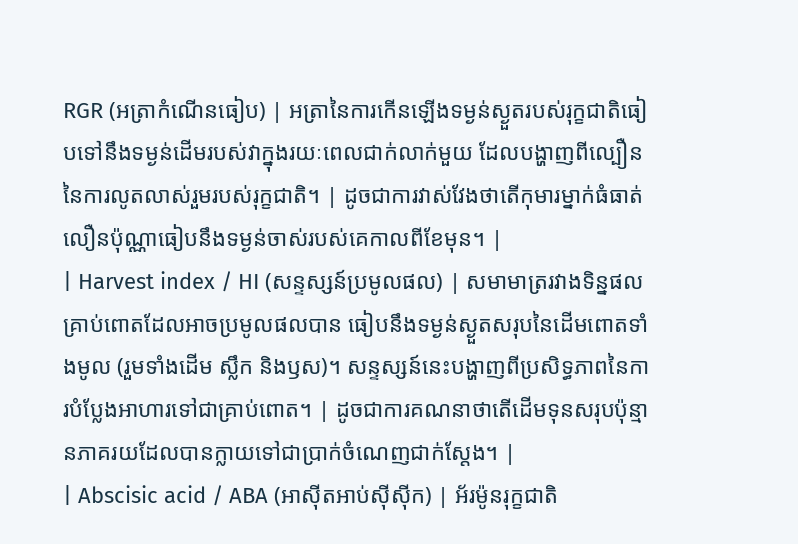RGR (អត្រាកំណើនធៀប) | អត្រានៃការកើនឡើងទម្ងន់ស្ងួតរបស់រុក្ខជាតិធៀបទៅនឹងទម្ងន់ដើមរបស់វាក្នុងរយៈពេលជាក់លាក់មួយ ដែលបង្ហាញពីល្បឿននៃការលូតលាស់រួមរបស់រុក្ខជាតិ។ | ដូចជាការវាស់វែងថាតើកុមារម្នាក់ធំធាត់លឿនប៉ុណ្ណាធៀបនឹងទម្ងន់ចាស់របស់គេកាលពីខែមុន។ |
| Harvest index / HI (សន្ទស្សន៍ប្រមូលផល) | សមាមាត្ររវាងទិន្នផលគ្រាប់ពោតដែលអាចប្រមូលផលបាន ធៀបនឹងទម្ងន់ស្ងួតសរុបនៃដើមពោតទាំងមូល (រួមទាំងដើម ស្លឹក និងឫស)។ សន្ទស្សន៍នេះបង្ហាញពីប្រសិទ្ធភាពនៃការបំប្លែងអាហារទៅជាគ្រាប់ពោត។ | ដូចជាការគណនាថាតើដើមទុនសរុបប៉ុន្មានភាគរយដែលបានក្លាយទៅជាប្រាក់ចំណេញជាក់ស្តែង។ |
| Abscisic acid / ABA (អាស៊ីតអាប់ស៊ីស៊ីក) | អ័រម៉ូនរុក្ខជាតិ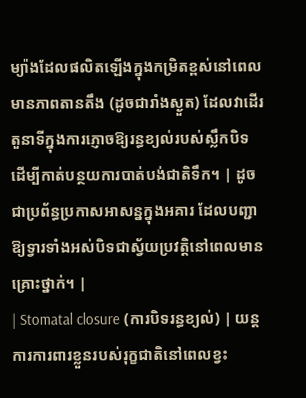ម្យ៉ាងដែលផលិតឡើងក្នុងកម្រិតខ្ពស់នៅពេលមានភាពតានតឹង (ដូចជារាំងស្ងួត) ដែលវាដើរតួនាទីក្នុងការភ្ញោចឱ្យរន្ធខ្យល់របស់ស្លឹកបិទ ដើម្បីកាត់បន្ថយការបាត់បង់ជាតិទឹក។ | ដូចជាប្រព័ន្ធប្រកាសអាសន្នក្នុងអគារ ដែលបញ្ជាឱ្យទ្វារទាំងអស់បិទជាស្វ័យប្រវត្តិនៅពេលមានគ្រោះថ្នាក់។ |
| Stomatal closure (ការបិទរន្ធខ្យល់) | យន្តការការពារខ្លួនរបស់រុក្ខជាតិនៅពេលខ្វះ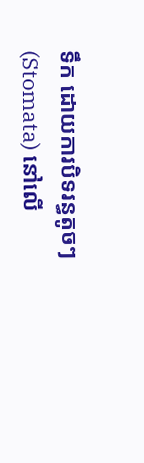ទឹក ដោយការបិទរន្ធតូចៗ (Stomata) នៅលើ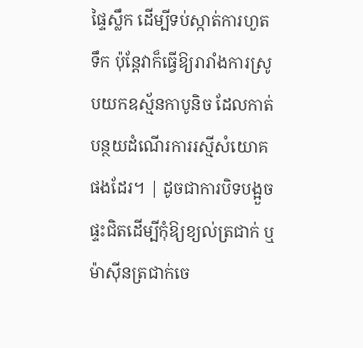ផ្ទៃស្លឹក ដើម្បីទប់ស្កាត់ការហួតទឹក ប៉ុន្តែវាក៏ធ្វើឱ្យរារាំងការស្រូបយកឧស្ម័នកាបូនិច ដែលកាត់បន្ថយដំណើរការរស្មីសំយោគផងដែរ។ | ដូចជាការបិទបង្អួចផ្ទះជិតដើម្បីកុំឱ្យខ្យល់ត្រជាក់ ឬម៉ាស៊ីនត្រជាក់ចេ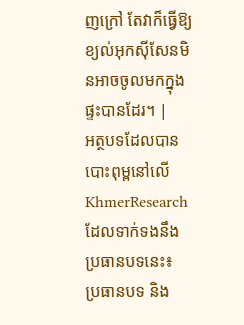ញក្រៅ តែវាក៏ធ្វើឱ្យខ្យល់អុកស៊ីសែនមិនអាចចូលមកក្នុងផ្ទះបានដែរ។ |
អត្ថបទដែលបានបោះពុម្ពនៅលើ KhmerResearch ដែលទាក់ទងនឹងប្រធានបទនេះ៖
ប្រធានបទ និង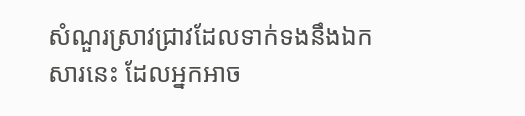សំណួរស្រាវជ្រាវដែលទាក់ទងនឹងឯកសារនេះ ដែលអ្នកអាច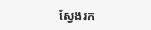ស្វែងរក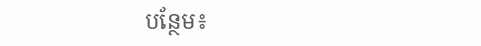បន្ថែម៖